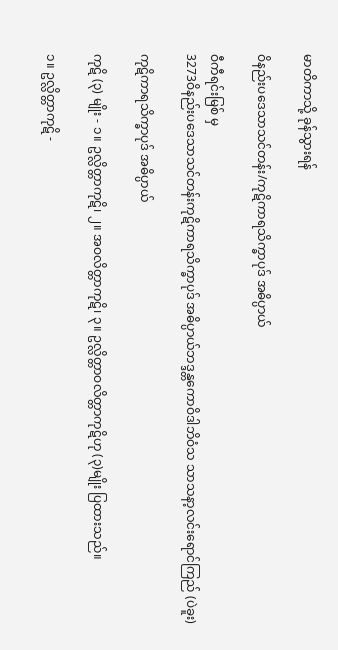မာတိကာသို့ ခုန်သွားရန်

ဝိနည်းပဒေသာသင်တန်း/ကုဋိကာရသိက္ခာပုဒ် အဓိပ္ပာယ်

ဝီကီရင်းမြစ် မှ
3273ဝိနည်းပဒေသာသင်တန်းကုဋိကာရသိက္ခာပုဒ် အဓိပ္ပာယ်ဘဒ္ဒန္တကောဝိဒါဘိဝံသ သာသနာ့လင်းရောင်ကြည် (ပဲခူး)

ကုဋိကာရသိက္ခာပုဒ် အဓိပ္ပာယ်

ကုဋိ (၃) မျိုး - ၁။ ဥလ္လိတ္တာကုဋိ၊ ၂။ အဝလိတ္တာကုဋိ၊ ၃။ ဥလ္လိတ္တာဝလိတ္တာကုဋိဟု (၃)မျိုး ပြထားသည်။

၁။ ဥလ္လိတ္တာကုဋိ -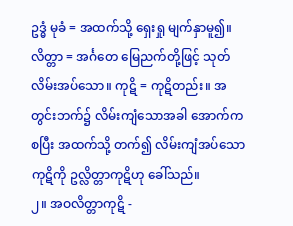ဥဒ္ဓံ မုခံ = အထက်သို့ ရှေးရှု မျက်နှာမူ၍။ လိတ္တာ = အင်္ဂတေ မြေညက်တို့ဖြင့် သုတ်လိမ်းအပ်သော။ ကုဋိ = ကုဋိတည်း။ အတွင်းဘက်၌ လိမ်းကျံသောအခါ အောက်ကစပြီး အထက်သို့ တက်၍ လိမ်းကျံအပ်သော ကုဋိကို ဥလ္လိတ္တာကုဋိဟု ခေါ်သည်။
၂။ အဝလိတ္တာကုဋိ -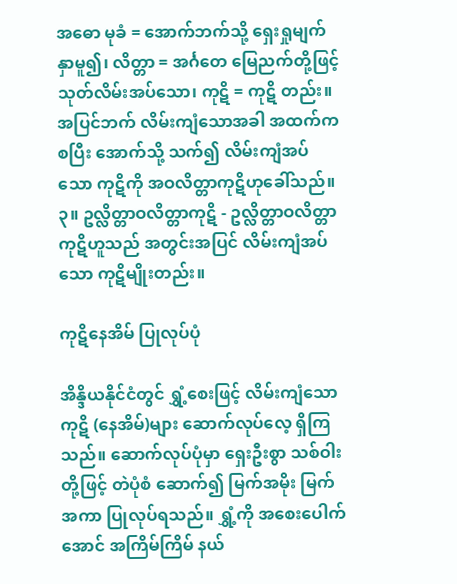အဓော မုခံ = အောက်ဘက်သို့ ရှေးရှုမျက်နှာမူ၍၊ လိတ္တာ = အင်္ဂတေ မြေညက်တို့ဖြင့် သုတ်လိမ်းအပ်သော၊ ကုဋိ = ကုဋိ တည်း။ အပြင်ဘက် လိမ်းကျံသောအခါ အထက်ကစပြီး အောက်သို့ သက်၍ လိမ်းကျံအပ်သော ကုဋိကို အဝလိတ္တာကုဋိဟုခေါ်သည်။
၃။ ဥလ္လိတ္တာဝလိတ္တာကုဋိ - ဥလ္လိတ္တာဝလိတ္တာကုဋိဟူသည် အတွင်းအပြင် လိမ်းကျံအပ်သော ကုဋိမျိုးတည်း။

ကုဋိနေအိမ် ပြုလုပ်ပုံ

အိန္ဒိယနိုင်ငံတွင် ရွှံ့စေးဖြင့် လိမ်းကျံသော ကုဋိ (နေအိမ်)များ ဆောက်လုပ်လေ့ ရှိကြသည်။ ဆောက်လုပ်ပုံမှာ ရှေးဦးစွာ သစ်ဝါးတို့ဖြင့် တဲပုံစံ ဆောက်၍ မြက်အမိုး မြက်အကာ ပြုလုပ်ရသည်။ ရွှံ့ကို အစေးပေါက်အောင် အကြိမ်ကြိမ် နယ်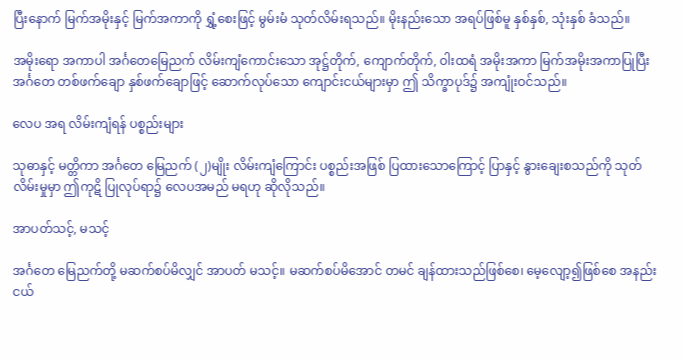ပြီးနောက် မြက်အမိုးနှင့် မြက်အကာကို ရွှံ့စေးဖြင့် မွမ်းမံ သုတ်လိမ်းရသည်။ မိုးနည်းသော အရပ်ဖြစ်မူ နှစ်နှစ်, သုံးနှစ် ခံသည်။

အမိုးရော အကာပါ အင်္ဂတေမြေညက် လိမ်းကျံကောင်းသော အုဋ္ဌ်တိုက်, ကျောက်တိုက်, ဝါးထရံ အမိုးအကာ မြက်အမိုးအကာပြုပြီး အင်္ဂတေ တစ်ဖက်ချော နှစ်ဖက်ချောဖြင့် ဆောက်လုပ်သော ကျောင်းငယ်များမှာ ဤ သိက္ခာပုဒ်၌ အကျုံးဝင်သည်။

လေပ အရ လိမ်းကျံရန် ပစ္စည်းများ

သုဓာနှင့် မတ္တိကာ အင်္ဂတေ မြေညက် (၂)မျိုး လိမ်းကျံကြောင်း ပစ္စည်းအဖြစ် ပြထားသောကြောင့် ပြာနှင့် နွားချေးစသည်ကို သုတ်လိမ်းမှုမှာ ဤကုဋိ ပြုလုပ်ရာ၌ လေပအမည် မရဟု ဆိုလိုသည်။

အာပတ်သင့်, မသင့်

အင်္ဂတေ မြေညက်တို့ မဆက်စပ်မိလျှင် အာပတ် မသင့်။ မဆက်စပ်မိအောင် တမင် ချန်ထားသည်ဖြစ်စေ၊ မေ့လျော့၍ဖြစ်စေ အနည်းငယ်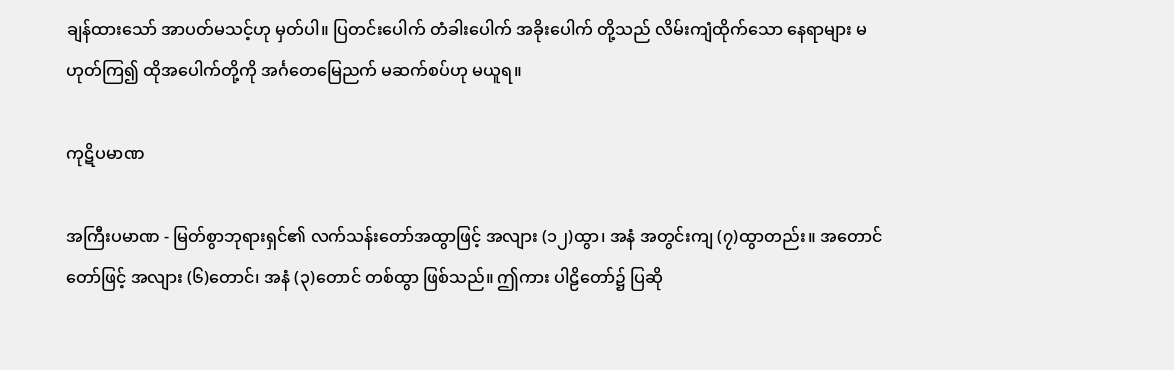ချန်ထားသော် အာပတ်မသင့်ဟု မှတ်ပါ။ ပြတင်းပေါက် တံခါးပေါက် အခိုးပေါက် တို့သည် လိမ်းကျံထိုက်သော နေရာများ မဟုတ်ကြ၍ ထိုအပေါက်တို့ကို အင်္ဂတေမြေညက် မဆက်စပ်ဟု မယူရ။

ကုဋိပမာဏ

အကြီးပမာဏ - မြတ်စွာဘုရားရှင်၏ လက်သန်းတော်အထွာဖြင့် အလျား (၁၂)ထွာ၊ အနံ အတွင်းကျ (၇)ထွာတည်း။ အတောင်တော်ဖြင့် အလျား (၆)တောင်၊ အနံ (၃)တောင် တစ်ထွာ ဖြစ်သည်။ ဤကား ပါဠိတော်၌ ပြဆို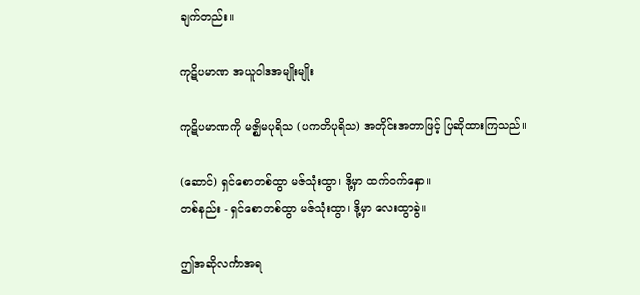ချက်တည်း။

ကုဋိပမာဏ အယူဝါဒအမျိုးမျိုး

ကုဋိပမာဏကို မဇ္ဈိမပုရိသ (ပကတိပုရိသ) အတိုင်းအတာဖြင့် ပြဆိုထားကြသည်။

(ဆောင်) ရှင်စောတစ်ထွာ မဇ်သုံးထွာ၊ ဒို့မှာ ထက်ဝက်နှော။
တစ်နည်း - ရှင်စောတစ်ထွာ မဇ်သုံးထွာ၊ ဒို့မှာ လေးထွာခွဲ။

ဤအဆိုလင်္ကာအရ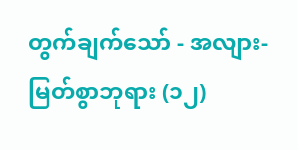တွက်ချက်သော် - အလျား- မြတ်စွာဘုရား (၁၂)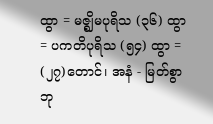ထွာ = မဇ္ဈိမပုရိသ (၃၆) ထွာ = ပကတိပုရိသ (၅၄) ထွာ = (၂၇)တောင်၊ အနံ - မြတ်စွာဘု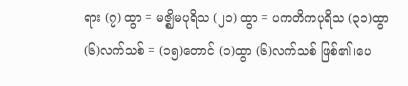ရား (၇) ထွာ = မဇ္ဈိမပုရိသ (၂၁) ထွာ = ပကတိကပုရိသ (၃၁)ထွာ (၆)လက်သစ် = (၁၅)တောင် (၁)ထွာ (၆)လက်သစ် ဖြစ်၏၊ပေ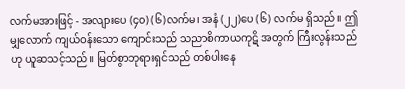လက်မအားဖြင့် - အလျားပေ (၄၀) (၆)လက်မ၊ အနံ (၂၂)ပေ (၆) လက်မ ရှိသည်။ ဤမျှလောက် ကျယ်ဝန်းသော ကျောင်းသည် သညာစိကာယကုဋိ အတွက် ကြီးလွန်းသည်ဟု ယူဆသင့်သည်။ မြတ်စွာဘုရားရှင်သည် တစ်ပါးနေ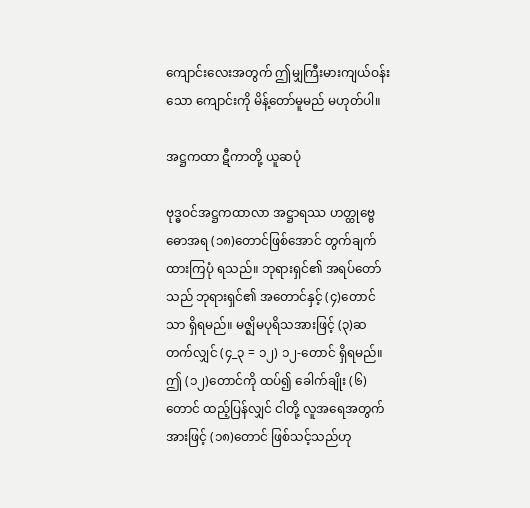ကျောင်းလေးအတွက် ဤမျှကြီးမားကျယ်ဝန်းသော ကျောင်းကို မိန့်တော်မူမည် မဟုတ်ပါ။

အဋ္ဌကထာ ဋီကာတို့ ယူဆပုံ

ဗုဒ္ဓဝင်အဋ္ဌကထာလာ အဋ္ဌာရဿ ဟတ္ထုဗ္ဗေဓောအရ (၁၈)တောင်ဖြစ်အောင် တွက်ချက်ထားကြပုံ ရသည်။ ဘုရားရှင်၏ အရပ်တော်သည် ဘုရားရှင်၏ အတောင်နှင့် (၄)တောင်သာ ရှိရမည်။ မဇ္ဈိမပုရိသအားဖြင့် (၃)ဆ တက်လျှင် (၄_၃ = ၁၂) ၁၂-တောင် ရှိရမည်။ ဤ (၁၂)တောင်ကို ထပ်၍ ခေါက်ချိုး (၆)တောင် ထည့်ပြန်လျှင် ငါတို့ လူအရေအတွက်အားဖြင့် (၁၈)တောင် ဖြစ်သင့်သည်ဟု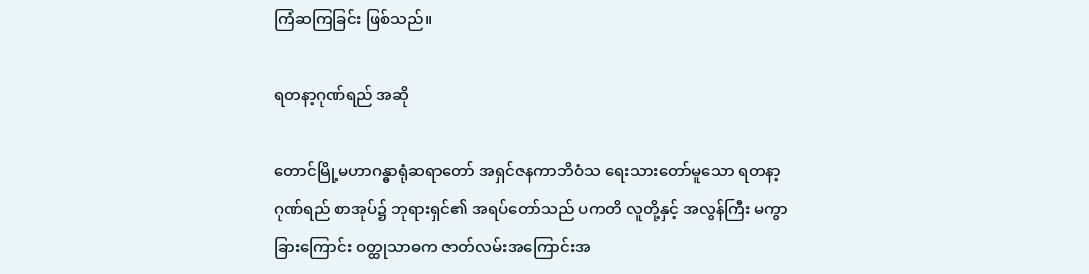ကြံဆကြခြင်း ဖြစ်သည်။

ရတနာ့ဂုဏ်ရည် အဆို

တောင်မြို့မဟာဂန္ဓာရုံဆရာတော် အရှင်ဇနကာဘိဝံသ ရေးသားတော်မူသော ရတနာ့ဂုဏ်ရည် စာအုပ်၌ ဘုရားရှင်၏ အရပ်တော်သည် ပကတိ လူတို့နှင့် အလွန်ကြီး မကွာခြားကြောင်း ဝတ္ထုသာဓက ဇာတ်လမ်းအကြောင်းအ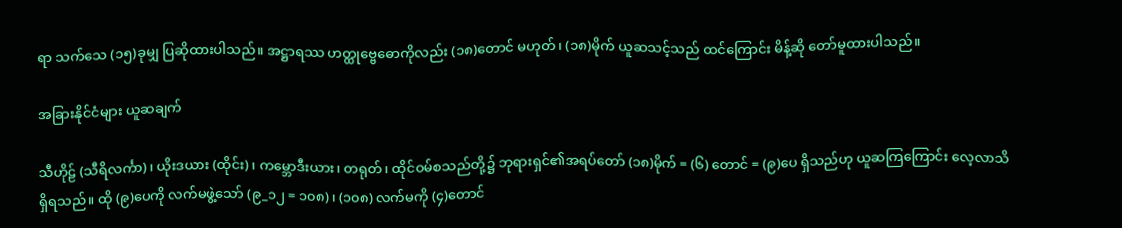ရာ သက်သေ (၁၅)ခုမျှ ပြဆိုထားပါသည်။ အဋ္ဌာရဿ ဟတ္ထုဗ္ဗေဓောကိုလည်း (၁၈)တောင် မဟုတ်၊ (၁၈)မိုက် ယူဆသင့်သည် ထင်ကြောင်း မိန့်ဆို တော်မူထားပါသည်။

အခြားနိုင်ငံများ ယူဆချက်

သီဟိုဠ် (သီရိလင်္ကာ)၊ ယိုးဒယား (ထိုင်း)၊ ကမ္ဘောဒီးယား၊ တရုတ်၊ ထိုင်ဝမ်စသည်တို့၌ ဘုရားရှင်၏အရပ်တော် (၁၈)မိုက် = (၆) တောင် = (၉)ပေ ရှိသည်ဟု ယူဆကြကြောင်း လေ့လာသိရှိရသည်။ ထို (၉)ပေကို လက်မဖွဲ့သော် (၉_၁၂ = ၁၀၈)၊ (၁၀၈) လက်မကို (၄)တောင်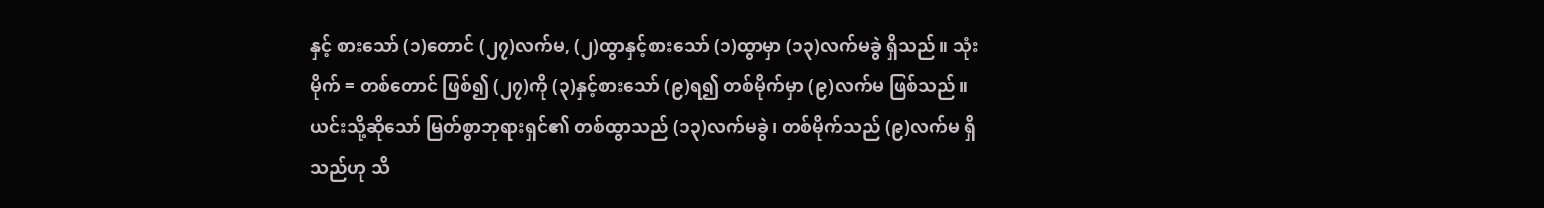နှင့် စားသော် (၁)တောင် (၂၇)လက်မ, (၂)ထွာနှင့်စားသော် (၁)ထွာမှာ (၁၃)လက်မခွဲ ရှိသည်။ သုံးမိုက် = တစ်တောင် ဖြစ်၍ (၂၇)ကို (၃)နှင့်စားသော် (၉)ရ၍ တစ်မိုက်မှာ (၉)လက်မ ဖြစ်သည်။ ယင်းသို့ဆိုသော် မြတ်စွာဘုရားရှင်၏ တစ်ထွာသည် (၁၃)လက်မခွဲ၊ တစ်မိုက်သည် (၉)လက်မ ရှိသည်ဟု သိ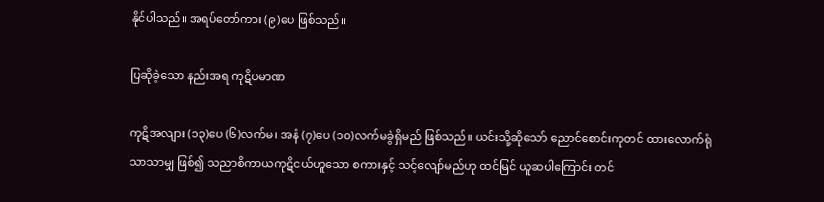နိုင်ပါသည်။ အရပ်တော်ကား (၉)ပေ ဖြစ်သည်။

ပြဆိုခဲ့သော နည်းအရ ကုဋိပမာဏ

ကုဋိအလျား (၁၃)ပေ (၆)လက်မ၊ အနံ (၇)ပေ (၁၀)လက်မခွဲရှိမည် ဖြစ်သည်။ ယင်းသို့ဆိုသော် ညောင်စောင်းကုတင် ထားလောက်ရုံသာသာမျှ ဖြစ်၍ သညာစိကာယကုဋိငယ်ဟူသော စကားနှင့် သင့်လျော်မည်ဟု ထင်မြင် ယူဆပါကြောင်း တင်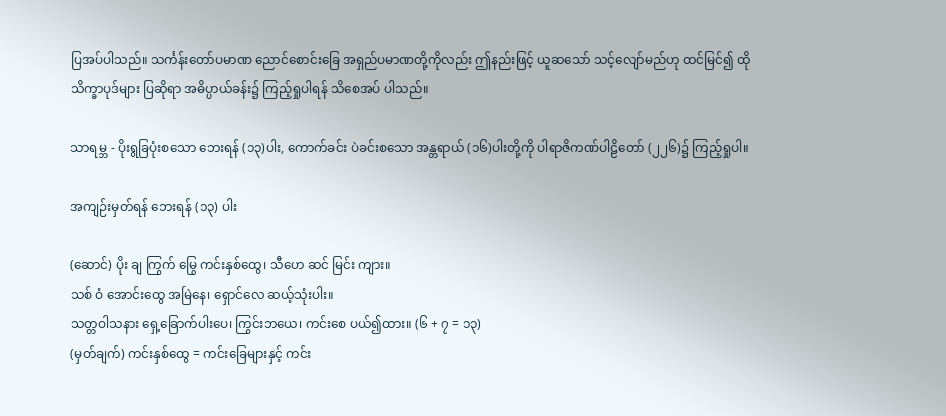ပြအပ်ပါသည်။ သင်္ကန်းတော်ပမာဏ ညောင်စောင်းခြေ အရှည်ပမာဏတို့ကိုလည်း ဤနည်းဖြင့် ယူဆသော် သင့်လျော်မည်ဟု ထင်မြင်၍ ထိုသိက္ခာပုဒ်များ ပြဆိုရာ အဓိပ္ပာယ်ခန်း၌ ကြည့်ရှုပါရန် သိစေအပ် ပါသည်။

သာရမ္ဘ - ပိုးရွခြပုံးစသော ဘေးရန် (၁၃)ပါး, ကောက်ခင်း ပဲခင်းစသော အန္တရာယ် (၁၆)ပါးတို့ကို ပါရာဇိကဏ်ပါဠိတော် (၂၂၆)၌ ကြည့်ရှုပါ။

အကျဉ်းမှတ်ရန် ဘေးရန် (၁၃) ပါး

(ဆောင်) ပိုး ချ ကြွက် မြွေ ကင်းနှစ်ထွေ၊ သီဟေ ဆင် မြင်း ကျား။
သစ် ဝံ အောင်းထွေ အမြဲနေ၊ ရှောင်လေ ဆယ့်သုံးပါး။
သတ္တဝါသနား ရှေ့ခြောက်ပါးပေ၊ ကြွင်းဘယေ၊ ကင်းစေ ပယ်၍ထား။ (၆ + ၇ = ၁၃)
(မှတ်ချက်) ကင်းနှစ်ထွေ = ကင်းခြေများနှင့် ကင်း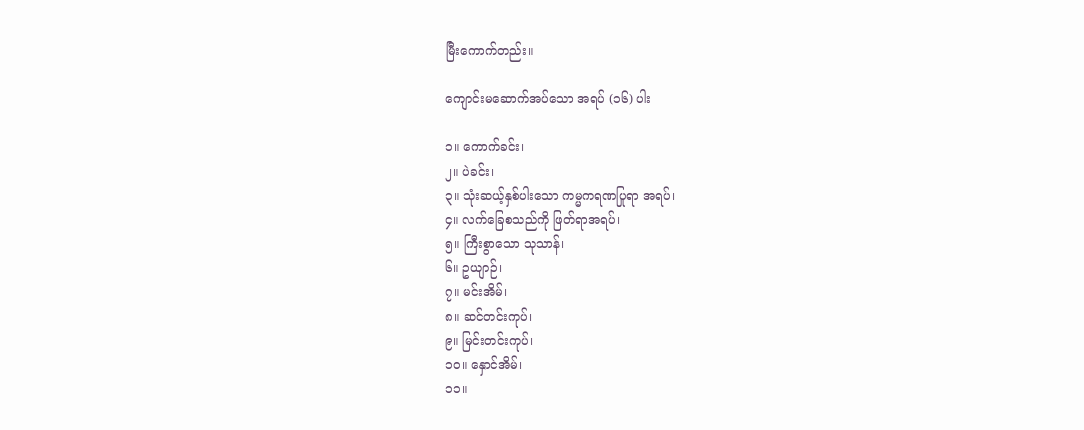မြီးကောက်တည်း။

ကျောင်းမဆောက်အပ်သော အရပ် (၁၆) ပါး

၁။ ကောက်ခင်း၊
၂။ ပဲခင်း၊
၃။ သုံးဆယ့်နှစ်ပါးသော ကမ္မကရဏပြုရာ အရပ်၊
၄။ လက်ခြေစသည်ကို ဖြတ်ရာအရပ်၊
၅။ ကြီးစွာသော သုသာန်၊
၆။ ဥယျာဉ်၊
၇။ မင်းအိမ်၊
၈။ ဆင်တင်းကုပ်၊
၉။ မြင်းတင်းကုပ်၊
၁၀။ နှောင်အိမ်၊
၁၁။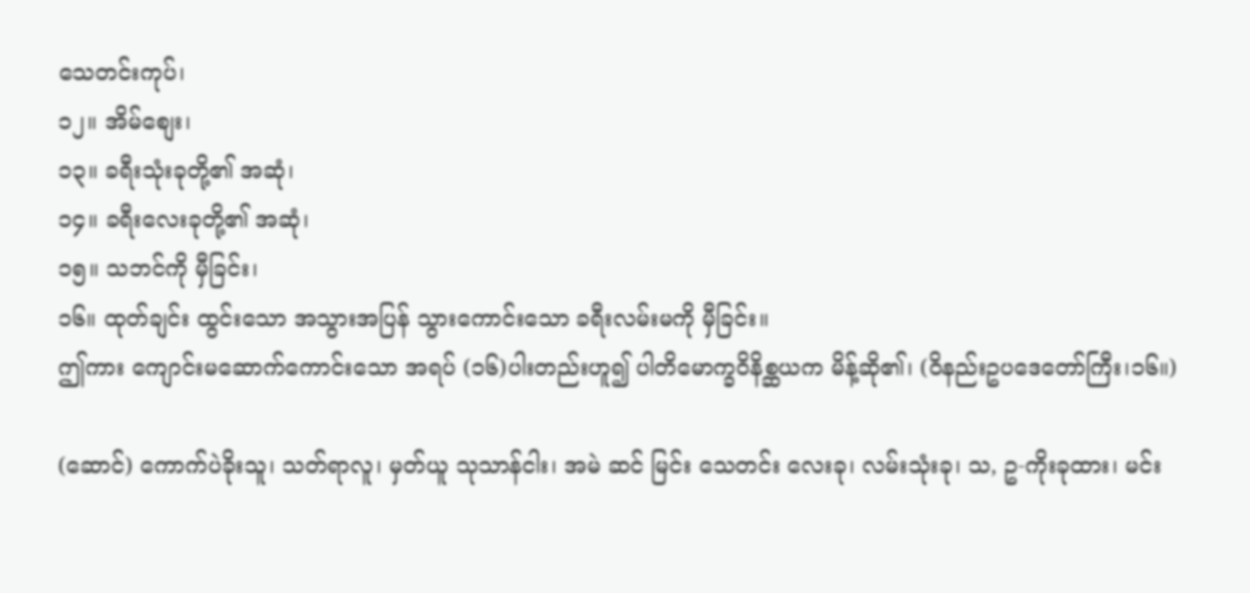သေတင်းကုပ်၊
၁၂။ အိမ်စျေး၊
၁၃။ ခရီးသုံးခုတို့၏ အဆုံ၊
၁၄။ ခရီးလေးခုတို့၏ အဆုံ၊
၁၅။ သဘင်ကို မှီခြင်း၊
၁၆။ ထုတ်ချင်း ထွင်းသော အသွားအပြန် သွားကောင်းသော ခရီးလမ်းမကို မှီခြင်း။
ဤကား ကျောင်းမဆောက်ကောင်းသော အရပ် (၁၆)ပါးတည်းဟူ၍ ပါတိမောက္ခဝိနိစ္ဆယက မိန့်ဆို၏၊ (ဝိနည်းဥပဒေတော်ကြီး၊၁၆။)

(ဆောင်) ကောက်ပဲခိုးသူ၊ သတ်ရာလူ၊ မှတ်ယူ သုသာန်ငါး၊ အမဲ ဆင် မြင်း သေတင်း လေးခု၊ လမ်းသုံးခု၊ သ, ဥ-ကိုးခုထား၊ မင်း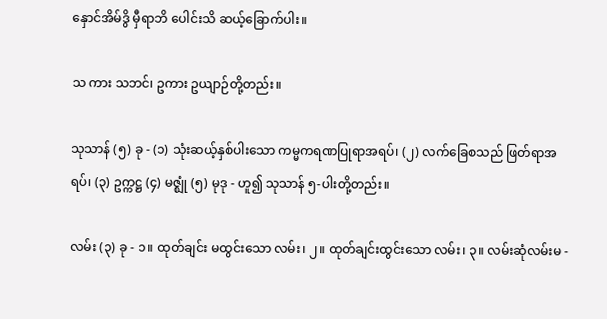နှောင်အိမ်ဒွိ မှီရာဘိ ပေါင်းသိ ဆယ့်ခြောက်ပါး။

သ ကား သဘင်၊ ဥကား ဥယျာဉ်တို့တည်း။

သုသာန် (၅) ခု - (၁) သုံးဆယ့်နှစ်ပါးသော ကမ္မကရဏပြုရာအရပ်၊ (၂) လက်ခြေစသည် ဖြတ်ရာအရပ်၊ (၃) ဥက္ကဋ္ဌ (၄) မဇ္ဈုံ (၅) မုဒု - ဟူ၍ သုသာန် ၅-ပါးတို့တည်း။

လမ်း (၃) ခု - ၁။ ထုတ်ချင်း မထွင်းသော လမ်း၊ ၂။ ထုတ်ချင်းထွင်းသော လမ်း၊ ၃။ လမ်းဆုံလမ်းမ -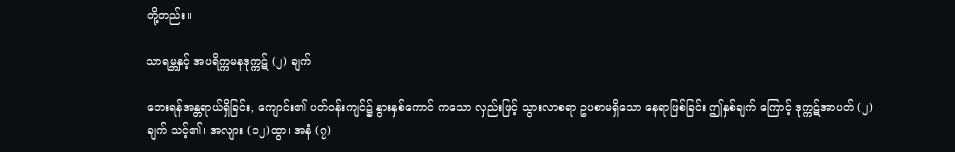တို့တည်း။

သာရမ္ဘနှင့် အပရိက္ကမနဒုက္ကဋ် (၂) ချက်

ဘေးရန်အန္တရာယ်ရှိခြင်း, ကျောင်း၏ ပတ်ဝန်းကျင်၌ နွားနှစ်ကောင် ကသော လှည်းဖြင့် သွားလာစရာ ဥပစာမရှိသော နေရာဖြစ်ခြင်း ဤနှစ်ချက် ကြောင့် ဒုက္ကဋ်အာပတ် (၂)ချက် သင့်၏၊ အလျား (၁၂)ထွာ၊ အနံ (၇)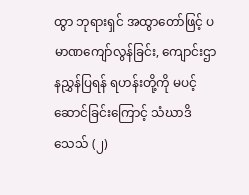ထွာ ဘုရားရှင် အထွာတော်ဖြင့် ပမာဏကျော်လွန်ခြင်း, ကျောင်းဌာနညွှန်ပြရန် ရဟန်းတို့ကို မပင့်ဆောင်ခြင်းကြောင့် သံဃာဒိသေသ် (၂)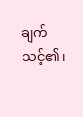ချက် သင့်၏၊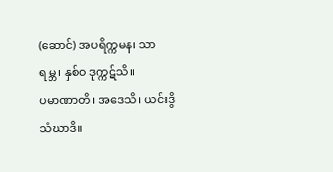(ဆောင်) အပရိက္ကမန၊ သာရမ္ဘ၊ နှစ်ဝ ဒုက္ကဋ်သိ။
ပမာဏာတိ၊ အဒေသိ၊ ယင်းဒွိ သံဃာဒိ။